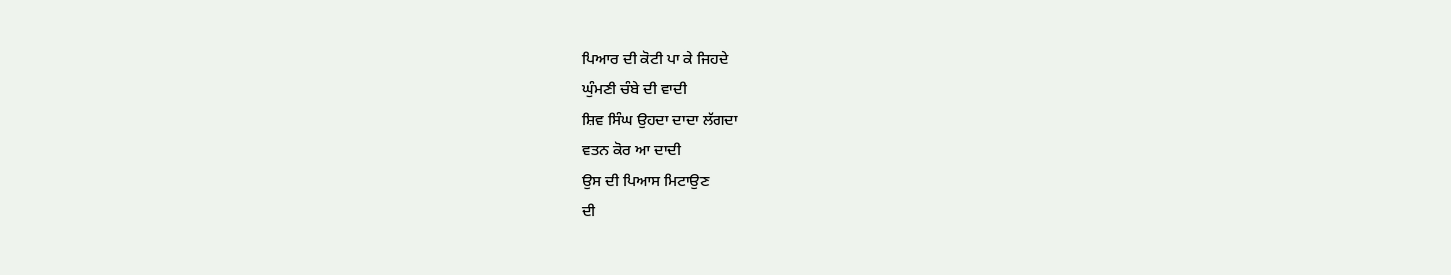ਪਿਆਰ ਦੀ ਕੋਟੀ ਪਾ ਕੇ ਜਿਹਦੇ
ਘੁੰਮਣੀ ਚੰਬੇ ਦੀ ਵਾਦੀ
ਸ਼ਿਵ ਸਿੰਘ ਉਹਦਾ ਦਾਦਾ ਲੱਗਦਾ
ਵਤਨ ਕੋਰ ਆ ਦਾਦੀ
ਉਸ ਦੀ ਪਿਆਸ ਮਿਟਾਉਣ
ਦੀ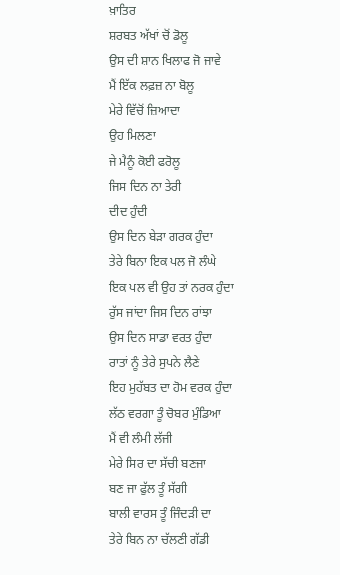ਖ਼ਾਤਿਰ
ਸ਼ਰਬਤ ਅੱਖਾਂ ਚੋਂ ਡੋਲੂ
ਉਸ ਦੀ ਸ਼ਾਨ ਖਿਲਾਫ ਜੋ ਜਾਵੇ
ਮੈਂ ਇੱਕ ਲਫ਼ਜ਼ ਨਾ ਬੋਲੂ
ਮੇਰੇ ਵਿੱਚੋਂ ਜ਼ਿਆਦਾ
ਉਹ ਮਿਲਣਾ
ਜੇ ਮੈਨੂੰ ਕੋਈ ਫਰੋਲੂ
ਜਿਸ ਦਿਨ ਨਾ ਤੇਰੀ
ਦੀਦ ਹੁੰਦੀ
ਉਸ ਦਿਨ ਬੇੜਾ ਗਰਕ ਹੁੰਦਾ
ਤੇਰੇ ਬਿਨਾ ਇਕ ਪਲ ਜੋ ਲੰਘੇ
ਇਕ ਪਲ ਵੀ ਉਹ ਤਾਂ ਨਰਕ ਹੁੰਦਾ
ਰੁੱਸ ਜਾਂਦਾ ਜਿਸ ਦਿਨ ਰਾਂਝਾ
ਉਸ ਦਿਨ ਸਾਡਾ ਵਰਤ ਹੁੰਦਾ
ਰਾਤਾਂ ਨੂੰ ਤੇਰੇ ਸੁਪਨੇ ਲੈਣੇ
ਇਹ ਮੁਹੱਬਤ ਦਾ ਹੋਮ ਵਰਕ ਹੁੰਦਾ
ਲੱਠ ਵਰਗਾ ਤੂੰ ਚੋਬਰ ਮੁੰਡਿਆ
ਮੈਂ ਵੀ ਲੰਮੀ ਲੱਜੀ
ਮੇਰੇ ਸਿਰ ਦਾ ਸੱਚੀ ਬਣਜਾ
ਬਣ ਜਾ ਫੁੱਲ ਤੂੰ ਸੱਗੀ
ਬਾਲੀ ਵਾਰਸ ਤੂੰ ਜਿੰਦੜੀ ਦਾ
ਤੇਰੇ ਬਿਨ ਨਾ ਚੱਲਣੀ ਗੱਡੀ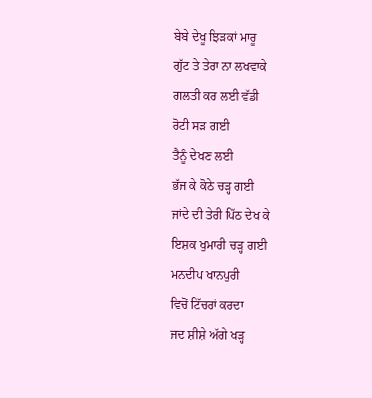ਬੇਬੇ ਦੇਖੂ ਝਿੜਕਾਂ ਮਾਰੂ
ਗੁੱਟ ਤੇ ਤੇਰਾ ਨਾ ਲਖਵਾਕੇ
ਗਲਤੀ ਕਰ ਲਈ ਵੱਡੀ
ਰੋਟੀ ਸੜ ਗਈ
ਤੈਨੂੰ ਦੇਖਣ ਲਈ
ਭੱਜ ਕੇ ਕੋਠੇ ਚੜ੍ਹ ਗਈ
ਜਾਂਦੇ ਦੀ ਤੇਰੀ ਪਿੱਠ ਦੇਖ ਕੇ
ਇਸ਼ਕ ਖੁਮਾਰੀ ਚੜ੍ਹ ਗਈ
ਮਨਦੀਪ ਖਾਨਪੁਰੀ
ਵਿਚੋਂ ਟਿੱਚਰਾਂ ਕਰਦਾ
ਜਦ ਸ਼ੀਸ਼ੇ ਅੱਗੇ ਖੜ੍ਹ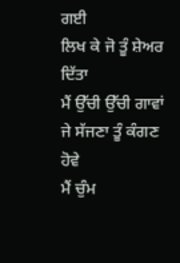ਗਈ
ਲਿਖ ਕੇ ਜੋ ਤੂੰ ਸ਼ੇਅਰ ਦਿੱਤਾ
ਮੈਂ ਉੱਚੀ ਉੱਚੀ ਗਾਵਾਂ
ਜੇ ਸੱਜਣਾ ਤੂੰ ਕੰਗਣ ਹੋਵੇ
ਮੈਂ ਚੁੰਮ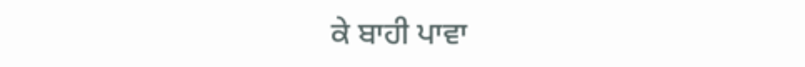ਕੇ ਬਾਹੀ ਪਾਵਾ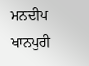ਮਨਦੀਪ ਖਾਨਪੁਰੀ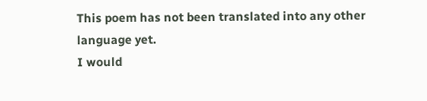This poem has not been translated into any other language yet.
I would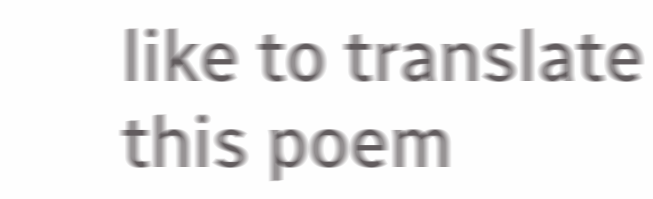like to translate this poem